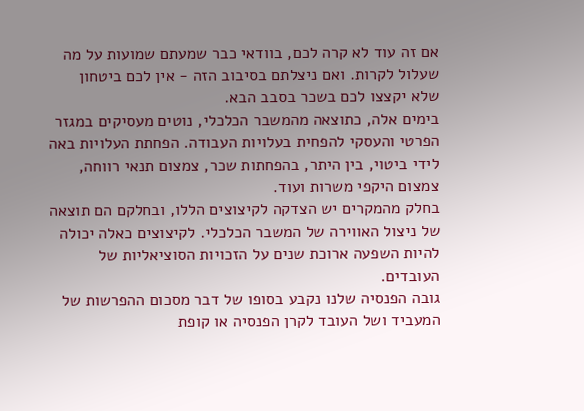אם זה עוד לא קרה לכם, בוודאי כבר שמעתם שמועות על מה שעלול לקרות. ואם ניצלתם בסיבוב הזה - אין לכם ביטחון שלא יקצצו לכם בשכר בסבב הבא.
בימים אלה, כתוצאה מהמשבר הכלכלי, נוטים מעסיקים במגזר הפרטי והעסקי להפחית בעלויות העבודה. הפחתת העלויות באה לידי ביטוי, בין היתר, בהפחתות שכר, צמצום תנאי רווחה, צמצום היקפי משרות ועוד.
בחלק מהמקרים יש הצדקה לקיצוצים הללו, ובחלקם הם תוצאה של ניצול האווירה של המשבר הכלכלי. לקיצוצים כאלה יכולה להיות השפעה ארוכת שנים על הזכויות הסוציאליות של העובדים.
גובה הפנסיה שלנו נקבע בסופו של דבר מסכום ההפרשות של המעביד ושל העובד לקרן הפנסיה או קופת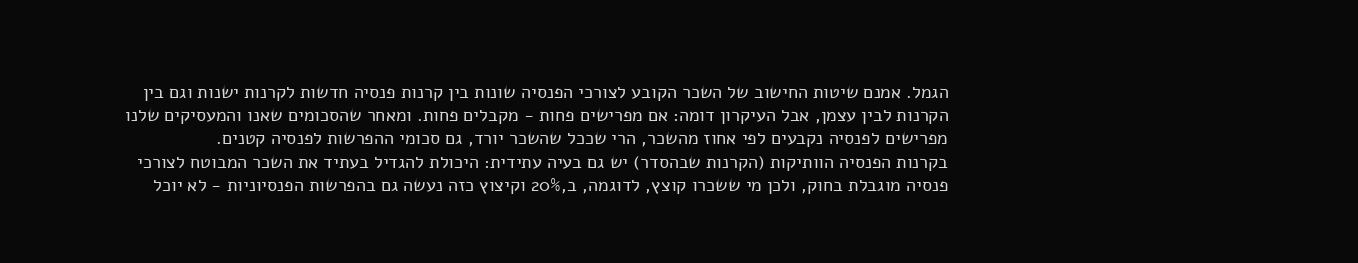הגמל. אמנם שיטות החישוב של השכר הקובע לצורכי הפנסיה שונות בין קרנות פנסיה חדשות לקרנות ישנות וגם בין הקרנות לבין עצמן, אבל העיקרון דומה: אם מפרישים פחות - מקבלים פחות. ומאחר שהסכומים שאנו והמעסיקים שלנו מפרישים לפנסיה נקבעים לפי אחוז מהשכר, הרי שככל שהשכר יורד, גם סכומי ההפרשות לפנסיה קטנים.
בקרנות הפנסיה הוותיקות (הקרנות שבהסדר) יש גם בעיה עתידית: היכולת להגדיל בעתיד את השכר המבוטח לצורכי פנסיה מוגבלת בחוק, ולכן מי ששכרו קוצץ, לדוגמה, ב,20% וקיצוץ כזה נעשה גם בהפרשות הפנסיוניות - לא יוכל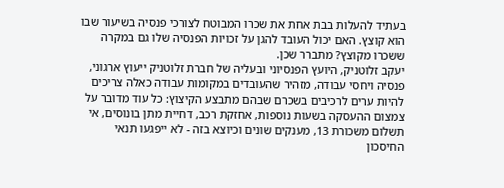בעתיד להעלות בבת אחת את שכרו המבוטח לצורכי פנסיה בשיעור שבו הוא קוצץ. האם יכול העובד להגן על זכויות הפנסיה שלו גם במקרה ששכרו מקוצץ? מתברר שכן.
יעקב זלוטניק, היועץ הפנסיוני ובעליה של חברת זלוטניק ייעוץ ארגוני, פנסיה ויחסי עבודה, מזהיר שהעובדים במקומות עבודה כאלה צריכים להיות ערים לרכיבים בשכרם שבהם מתבצע הקיצוץ: כל עוד מדובר על צמצום ההעסקה בשעות נוספות, אחזקת רכב, דחיית מתן בונוסים, אי תשלום משכורת 13, מענקים שונים וכיוצא בזה - לא ייפגעו תנאי החיסכון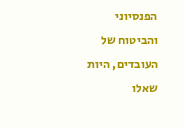הפנסיוני והביטוח של העובדים, היות שאלו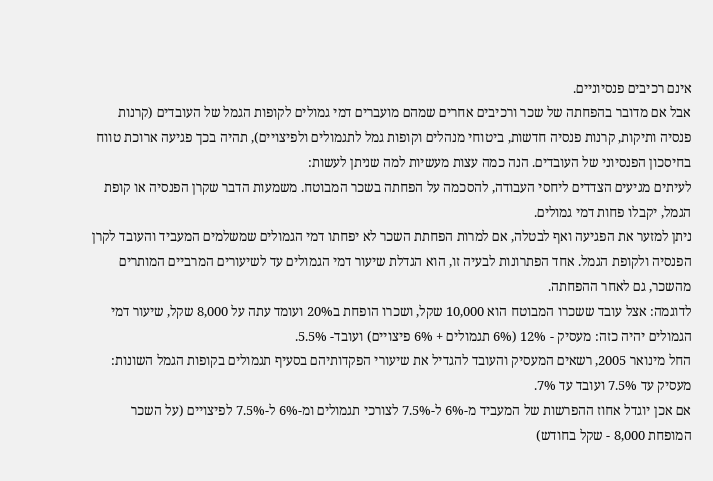אינם רכיבים פנסיוניים.
אבל אם מדובר בהפחתה של שכר ורכיבים אחרים שמהם מועברים דמי גמולים לקופות הגמל של העובדים (קרנות פנסיה ותיקות, קרנות פנסיה חדשות, ביטוחי מנהלים וקופות גמל לתגמולים ולפיצויים), תהיה בכך פגיעה ארוכת טווח בחיסכון הפנסיוני של העובדים. הנה כמה עצות מעשיות למה שניתן לעשות:
לעיתים מגיעים הצדדים ליחסי העבודה, להסכמה על הפחתה בשכר המבוטח. משמעות הדבר שקרן הפנסיה או קופת הגמל, יקבלו פחות דמי גמולים.
ניתן למזער את הפגיעה ואף לבטלה, אם למרות הפחתת השכר לא יפחתו דמי הגמולים שמשלמים המעביד והעובד לקרן הפנסיה ולקופת הגמל. אחד הפתרונות לבעיה זו, הוא הגדלת שיעור דמי הגמולים עד לשיעורים המרביים המותרים מהשכר, גם לאחר ההפחתה.
לדוגמה: אצל עובד ששכרו המבוטח הוא 10,000 שקל, ושכרו הופחת ב20% ועומד עתה על 8,000 שקל, שיעור דמי הגמולים יהיה כזה: מעסיק - 12% (6% תגמולים + 6% פיצויים) ועובד- 5.5%.
החל מינואר 2005, רשאים המעסיק והעובד להגדיל את שיעורי הפקדותיהם בסעיף תגמולים בקופות הגמל השונות: מעסיק עד 7.5% ועובד עד 7%.
אם אכן יוגדל אחוז ההפרשות של המעביד מ-6% ל-7.5% לצורכי תגמולים ומ-6% ל-7.5% לפיצויים (על השכר המופחת 8,000 - שקל בחודש)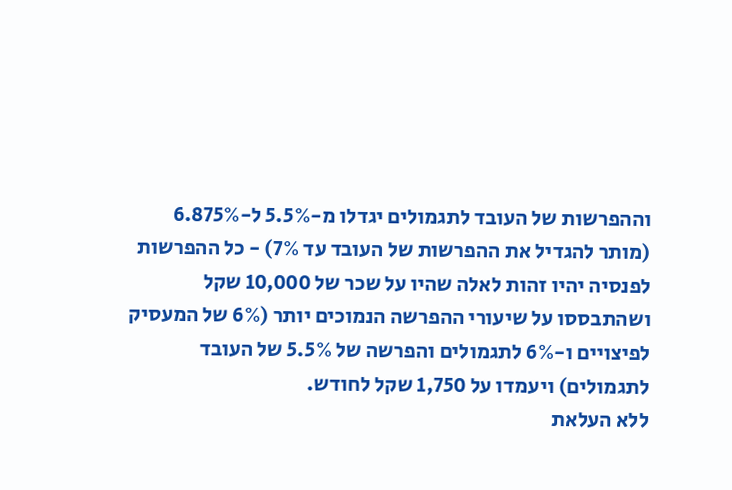וההפרשות של העובד לתגמולים יגדלו מ-5.5% ל-6.875% (מותר להגדיל את ההפרשות של העובד עד 7%) - כל ההפרשות לפנסיה יהיו זהות לאלה שהיו על שכר של 10,000 שקל ושהתבססו על שיעורי ההפרשה הנמוכים יותר (6% של המעסיק לפיצויים ו-6% לתגמולים והפרשה של 5.5% של העובד לתגמולים) ויעמדו על 1,750 שקל לחודש.
ללא העלאת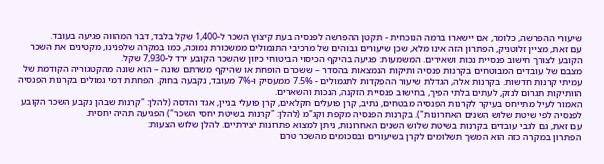שיעורי ההפרשה, כלומר, אם יישארו ברמה הנוכחית - תקטן ההפרשה לפנסיה בעת קיצוץ השכר ל-1,400 שקל בלבד, דבר המהווה פגיעה בעובד.
עם זאת, מציין זלוטניק, הפתרון הזה אינו מלא, שכן שיעורים גבוהים של מרכיבי התגמולים ממשכורת נמוכה, כמו במקרה שלפנינו, מקטינים את השכר הקובע לצורך חישוב פנסיית נכות ושאירים. המשמעות: פגיעה בהיקף הכיסוי הביטוחי כיוון שהשכר הקובע ירד ל-7,930 שקל.
מצבם של עובדים המבוטחים בקרנות פנסיה ותיקות הנמצאות בהסדר – ששכרם הופחת או שהיקף משרתם שונה – הוא שונה מהקטגוריה הקודמת של עמיתי קרנות חדשות. בקרנות אלה, הגדלת שיעור ההפקדות לתגמולים - 7.5% ממעסיק ו-7% מעובד, נקבעה בחוק. הפחתת דמי גמולים בקרנות הפנסיה הוותיקות תגרום לנזק, לעתים בלתי הפיך, בחישוב פנסיית הזקנה, הנכות והשארים.
האמור לעיל מתייחס בעיקר לקרנות הפנסיה מבטחים, נתיב, קרן פועלים חקלאים, קרן פועלי בניין, אגד והדסה (להלן: "קרנות שבהן נקבע השכר הקובע לפנסיה לפי שיטת שלוש השנים האחרונות"). בקרנות הפנסיה מקפת וקג"מ (להלן: "קרנות בשיטת יחסי השכר") הפגיעה תהיה יחסית.
עם זאת, גם לגבי עובדים בקרנות בשיטת שלוש השנים האחרונות, ניתן למצוא פתרונות יצירתיים. להלן שלוש הצעות:
הפתרון במקרה כזה הוא המשך תשלומים לקרן בשיעורים ובסכומים מהשכר טרם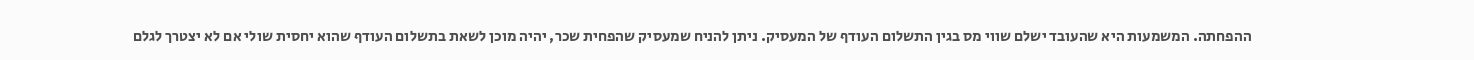ההפחתה. המשמעות היא שהעובד ישלם שווי מס בגין התשלום העודף של המעסיק. ניתן להניח שמעסיק שהפחית שכר, יהיה מוכן לשאת בתשלום העודף שהוא יחסית שולי אם לא יצטרך לגלם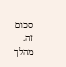סכום זה. מהלך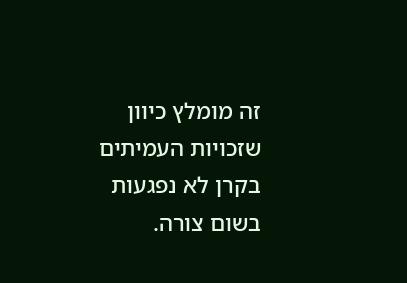זה מומלץ כיוון שזכויות העמיתים בקרן לא נפגעות בשום צורה.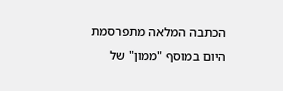הכתבה המלאה מתפרסמת היום במוסף "ממון" של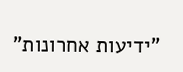"ידיעות אחרונות"